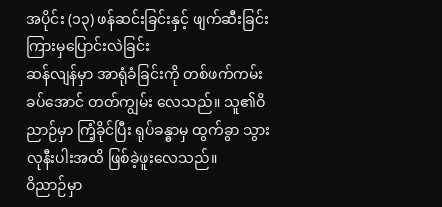အပိုင်း (၁၃) ဖန်ဆင်းခြင်းနှင့် ဖျက်ဆီးခြင်းကြားမှပြောင်းလဲခြင်း
ဆန်လျန်မှာ အာရုံခံခြင်းကို တစ်ဖက်ကမ်းခပ်အောင် တတ်ကျွမ်း လေသည်။ သူ၏ဝိညာဉ်မှာ ကြံ့ခိုင်ပြီး ရုပ်ခန္ဓာမှ ထွက်ခွာ သွားလုနီးပါးအထိ ဖြစ်ခဲ့ဖူးလေသည်။
ဝိညာဉ်မှာ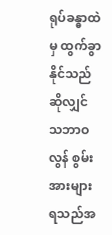ရုပ်ခန္ဓာထဲမှ ထွက်ခွာ နိုင်သည်ဆိုလျှင် သဘာဝလွန် စွမ်းအားများ ရသည်အ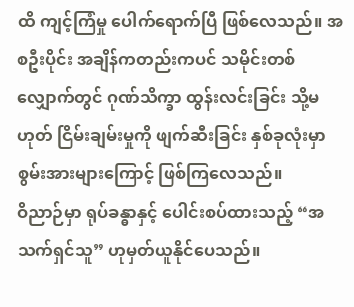ထိ ကျင့်ကြံမှု ပေါက်ရောက်ပြီ ဖြစ်လေသည်။ အစဦးပိုင်း အချိန်ကတည်းကပင် သမိုင်းတစ်လျှောက်တွင် ဂုဏ်သိက္ခာ ထွန်းလင်းခြင်း သို့မဟုတ် ငြိမ်းချမ်းမှုကို ဖျက်ဆီးခြင်း နှစ်ခုလုံးမှာ စွမ်းအားများကြောင့် ဖြစ်ကြလေသည်။
ဝိညာဉ်မှာ ရုပ်ခန္ဓာနှင့် ပေါင်းစပ်ထားသည့် “အသက်ရှင်သူ” ဟုမှတ်ယူနိုင်ပေသည်။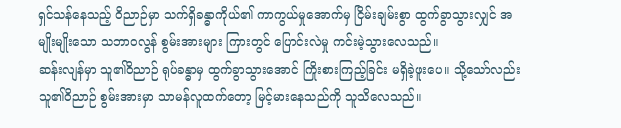ရှင်သန်နေသည့် ဝိညာဉ်မှာ သက်ရှိခန္ဓာကိုယ်၏ ကာကွယ်မှုအောက်မှ ငြိမ်းချမ်းစွာ ထွက်ခွာသွားလျှင် အမျိုးမျိုးသော သဘာဝလွန် စွမ်းအားများ ကြားတွင် ပြောင်းလဲမှု ကင်းမဲ့သွားလေသည်။
ဆန်းလျန်မှာ သူ၏ဝိညာဉ် ရုပ်ခန္ဓာမှ ထွက်ခွာသွားအောင် ကြိုးစားကြည့်ခြင်း မရှိခဲ့ဖူးပေ။ သို့သော်လည်း သူ၏ဝိညာဉ် စွမ်းအားမှာ သာမန်လူထက်တော့ မြင့်မားနေသည်ကို သူသိလေသည်။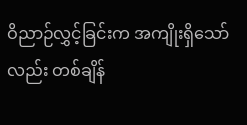ဝိညာဉ်လွှင့်ခြင်းက အကျိုးရှိသော်လည်း တစ်ချိန်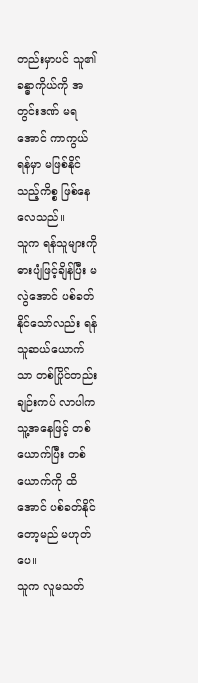တည်းမှာပင် သူ၏ခန္ဓာကိုယ်ကို အတွင်းဒဏ် မရအောင် ကာကွယ်ရန်မှာ မဖြစ်နိုင်သည့်ကိစ္စ ဖြစ်နေလေသည်။
သူက ရန်သူများကို ဓားပျံဖြင့်ချိန်ပြီး မလွဲအောင် ပစ်ခတ်နိုင်သော်လည်း ရန်သူဆယ်ယောက်သာ တစ်ပြိုင်တည်း ချဉ်းကပ် လာပါက သူ့အနေဖြင့် တစ်ယောက်ပြီး တစ်ယောက်ကို ထိအောင် ပစ်ခတ်နိုင်တော့မည် မဟုတ်ပေ။
သူက လူမသတ်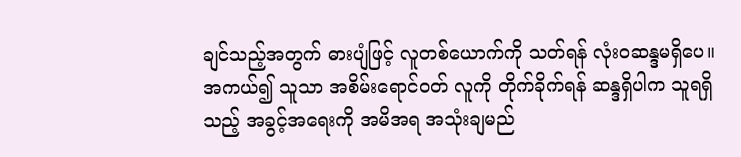ချင်သည့်အတွက် ဓားပျံဖြင့် လူတစ်ယောက်ကို သတ်ရန် လုံးဝဆန္ဒမရှိပေ။
အကယ်၍ သူသာ အစိမ်းရောင်ဝတ် လူကို တိုက်ခိုက်ရန် ဆန္ဒရှိပါက သူရရှိသည့် အခွင့်အရေးကို အမိအရ အသုံးချမည်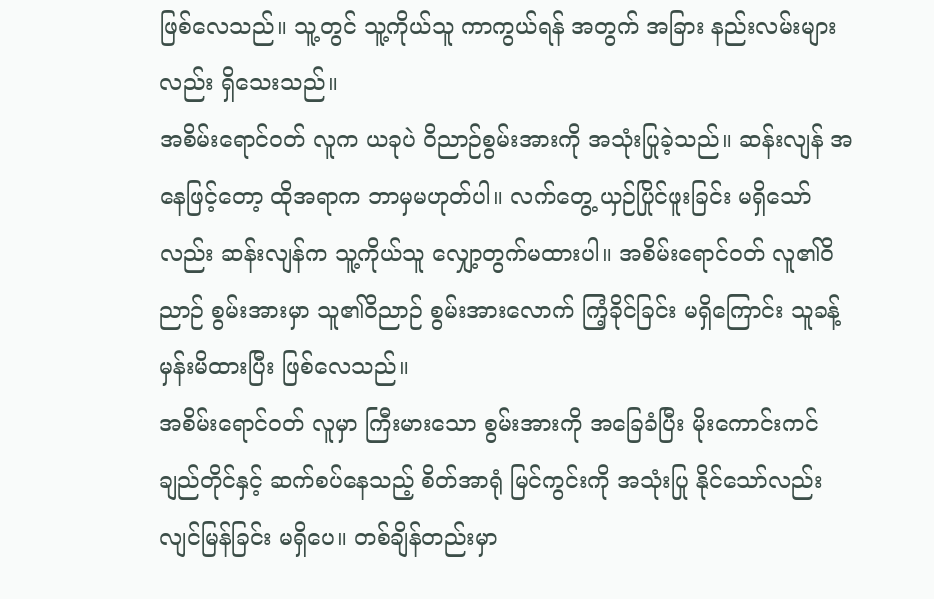ဖြစ်လေသည်။ သူ့တွင် သူ့ကိုယ်သူ ကာကွယ်ရန် အတွက် အခြား နည်းလမ်းများလည်း ရှိသေးသည်။
အစိမ်းရောင်ဝတ် လူက ယခုပဲ ဝိညာဉ်စွမ်းအားကို အသုံးပြုခဲ့သည်။ ဆန်းလျန် အနေဖြင့်တော့ ထိုအရာက ဘာမှမဟုတ်ပါ။ လက်တွေ့ ယှဉ်ပြိုင်ဖူးခြင်း မရှိသော်လည်း ဆန်းလျန်က သူ့ကိုယ်သူ လျှော့တွက်မထားပါ။ အစိမ်းရောင်ဝတ် လူ၏ဝိညာဉ် စွမ်းအားမှာ သူ၏ဝိညာဉ် စွမ်းအားလောက် ကြံ့ခိုင်ခြင်း မရှိကြောင်း သူခန့်မှန်းမိထားပြီး ဖြစ်လေသည်။
အစိမ်းရောင်ဝတ် လူမှာ ကြီးမားသော စွမ်းအားကို အခြေခံပြီး မိုးကောင်းကင် ချည်တိုင်နှင့် ဆက်စပ်နေသည့် စိတ်အာရုံ မြင်ကွင်းကို အသုံးပြု နိုင်သော်လည်း လျင်မြန်ခြင်း မရှိပေ။ တစ်ချိန်တည်းမှာ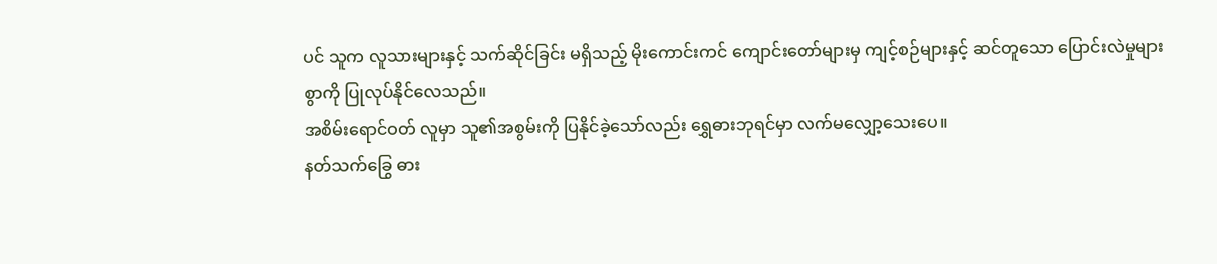ပင် သူက လူသားများနှင့် သက်ဆိုင်ခြင်း မရှိသည့် မိုးကောင်းကင် ကျောင်းတော်များမှ ကျင့်စဉ်များနှင့် ဆင်တူသော ပြောင်းလဲမှုများစွာကို ပြုလုပ်နိုင်လေသည်။
အစိမ်းရောင်ဝတ် လူမှာ သူ၏အစွမ်းကို ပြနိုင်ခဲ့သော်လည်း ရွှေဓားဘုရင်မှာ လက်မလျှော့သေးပေ။
နတ်သက်ခြွေ ဓား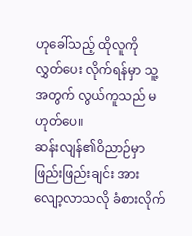ဟုခေါ်သည့် ထိုလူကို လွှတ်ပေး လိုက်ရန်မှာ သူ့အတွက် လွယ်ကူသည် မဟုတ်ပေ။
ဆန်းလျန်၏ဝိညာဉ်မှာ ဖြည်းဖြည်းချင်း အားလျော့လာသလို ခံစားလိုက်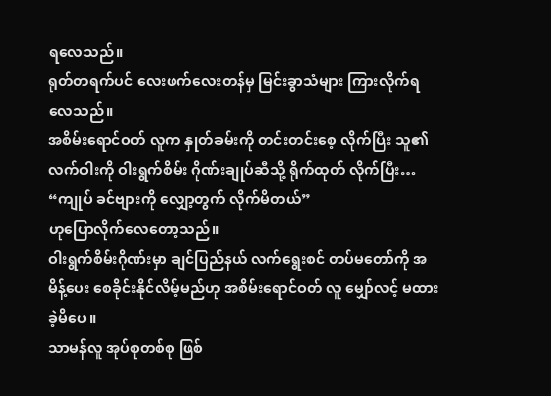ရလေသည်။
ရုတ်တရက်ပင် လေးဖက်လေးတန်မှ မြင်းခွာသံများ ကြားလိုက်ရလေသည်။
အစိမ်းရောင်ဝတ် လူက နှုတ်ခမ်းကို တင်းတင်းစေ့ လိုက်ပြီး သူ၏လက်ဝါးကို ဝါးရွက်စိမ်း ဂိုဏ်းချုပ်ဆီသို့ ရိုက်ထုတ် လိုက်ပြီး…
“ကျုပ် ခင်ဗျားကို လျှော့တွက် လိုက်မိတယ်”
ဟုပြောလိုက်လေတော့သည်။
ဝါးရွက်စိမ်းဂိုဏ်းမှာ ချင်ပြည်နယ် လက်ရွေးစင် တပ်မတော်ကို အမိန့်ပေး စေခိုင်းနိုင်လိမ့်မည်ဟု အစိမ်းရောင်ဝတ် လူ မျှော်လင့် မထားခဲ့မိပေ။
သာမန်လူ အုပ်စုတစ်စု ဖြစ်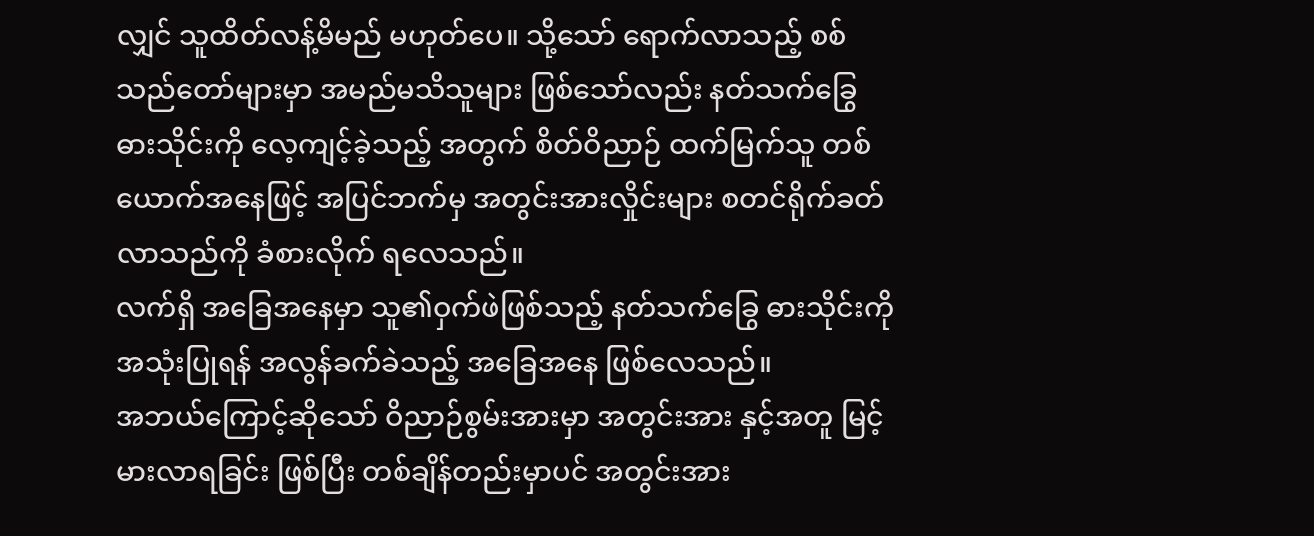လျှင် သူထိတ်လန့်မိမည် မဟုတ်ပေ။ သို့သော် ရောက်လာသည့် စစ်သည်တော်များမှာ အမည်မသိသူများ ဖြစ်သော်လည်း နတ်သက်ခြွေ ဓားသိုင်းကို လေ့ကျင့်ခဲ့သည့် အတွက် စိတ်ဝိညာဉ် ထက်မြက်သူ တစ်ယောက်အနေဖြင့် အပြင်ဘက်မှ အတွင်းအားလှိုင်းများ စတင်ရိုက်ခတ် လာသည်ကို ခံစားလိုက် ရလေသည်။
လက်ရှိ အခြေအနေမှာ သူ၏ဝှက်ဖဲဖြစ်သည့် နတ်သက်ခြွေ ဓားသိုင်းကို အသုံးပြုရန် အလွန်ခက်ခဲသည့် အခြေအနေ ဖြစ်လေသည်။
အဘယ်ကြောင့်ဆိုသော် ဝိညာဉ်စွမ်းအားမှာ အတွင်းအား နှင့်အတူ မြင့်မားလာရခြင်း ဖြစ်ပြီး တစ်ချိန်တည်းမှာပင် အတွင်းအား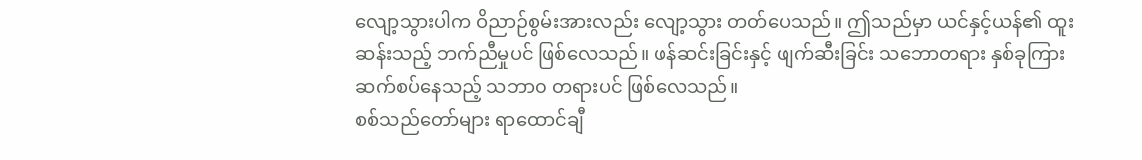လျော့သွားပါက ဝိညာဉ်စွမ်းအားလည်း လျော့သွား တတ်ပေသည်။ ဤသည်မှာ ယင်နှင့်ယန်၏ ထူးဆန်းသည့် ဘက်ညီမှုပင် ဖြစ်လေသည်။ ဖန်ဆင်းခြင်းနှင့် ဖျက်ဆီးခြင်း သဘောတရား နှစ်ခုကြား ဆက်စပ်နေသည့် သဘာ၀ တရားပင် ဖြစ်လေသည်။
စစ်သည်တော်များ ရာထောင်ချီ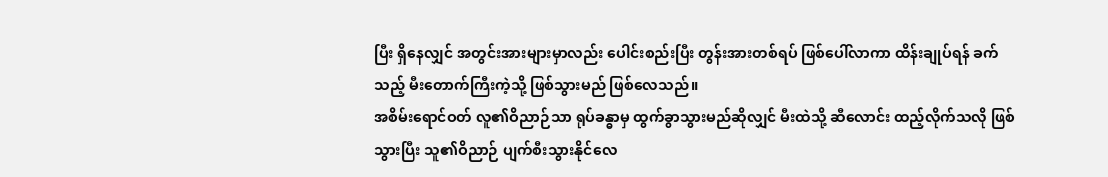ပြီး ရှိနေလျှင် အတွင်းအားများမှာလည်း ပေါင်းစည်းပြီး တွန်းအားတစ်ရပ် ဖြစ်ပေါ်လာကာ ထိန်းချုပ်ရန် ခက်သည့် မီးတောက်ကြီးကဲ့သို့ ဖြစ်သွားမည် ဖြစ်လေသည်။
အစိမ်းရောင်ဝတ် လူ၏ဝိညာဉ်သာ ရုပ်ခန္ဓာမှ ထွက်ခွာသွားမည်ဆိုလျှင် မီးထဲသို့ ဆီလောင်း ထည့်လိုက်သလို ဖြစ်သွားပြီး သူ၏ဝိညာဉ် ပျက်စီးသွားနိုင်လေ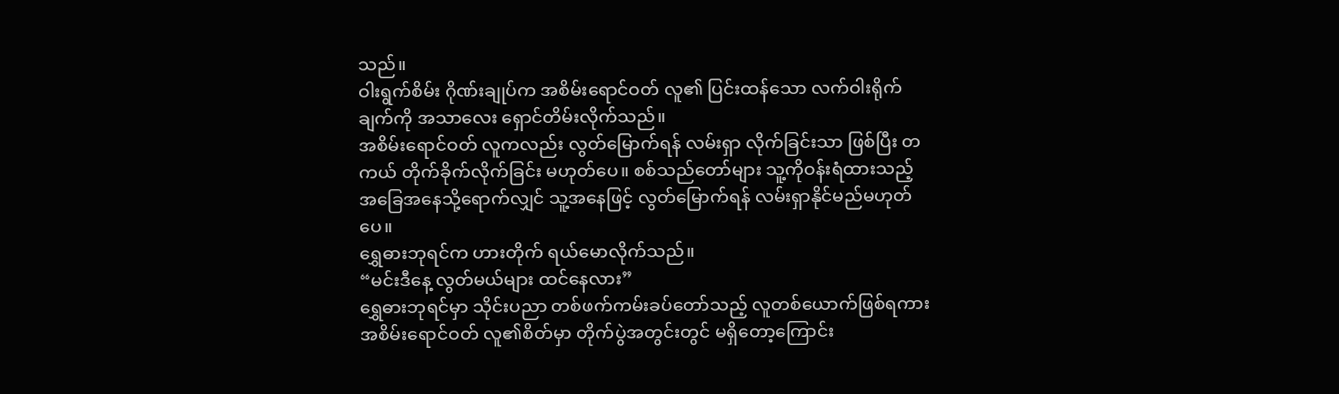သည်။
ဝါးရွက်စိမ်း ဂိုဏ်းချုပ်က အစိမ်းရောင်ဝတ် လူ၏ ပြင်းထန်သော လက်ဝါးရိုက်ချက်ကို အသာလေး ရှောင်တိမ်းလိုက်သည်။
အစိမ်းရောင်ဝတ် လူကလည်း လွတ်မြောက်ရန် လမ်းရှာ လိုက်ခြင်းသာ ဖြစ်ပြီး တကယ် တိုက်ခိုက်လိုက်ခြင်း မဟုတ်ပေ။ စစ်သည်တော်များ သူ့ကိုဝန်းရံထားသည့် အခြေအနေသို့ရောက်လျှင် သူ့အနေဖြင့် လွတ်မြောက်ရန် လမ်းရှာနိုင်မည်မဟုတ်ပေ။
ရွှေဓားဘုရင်က ဟားတိုက် ရယ်မောလိုက်သည်။
“မင်းဒီနေ့ လွတ်မယ်များ ထင်နေလား”
ရွှေဓားဘုရင်မှာ သိုင်းပညာ တစ်ဖက်ကမ်းခပ်တော်သည့် လူတစ်ယောက်ဖြစ်ရကား အစိမ်းရောင်ဝတ် လူ၏စိတ်မှာ တိုက်ပွဲအတွင်းတွင် မရှိတော့ကြောင်း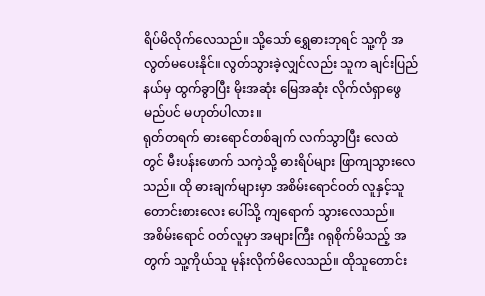ရိပ်မိလိုက်လေသည်။ သို့သော် ရွှေဓားဘုရင် သူ့ကို အလွတ်မပေးနိုင်။ လွတ်သွားခဲ့လျှင်လည်း သူက ချင်းပြည်နယ်မှ ထွက်ခွာပြီး မိုးအဆုံး မြေအဆုံး လိုက်လံရှာဖွေမည်ပင် မဟုတ်ပါလား။
ရုတ်တရက် ဓားရောင်တစ်ချက် လက်သွာပြီး လေထဲတွင် မီးပန်းဖောက် သကဲ့သို့ ဓားရိပ်များ ဖြာကျသွားလေသည်။ ထို ဓားချက်များမှာ အစိမ်းရောင်ဝတ် လူနှင့်သူတောင်းစားလေး ပေါ်သို့ ကျရောက် သွားလေသည်။
အစိမ်းရောင် ဝတ်လူမှာ အများကြီး ဂရုစိုက်မိသည့် အတွက် သူ့ကိုယ်သူ မုန်းလိုက်မိလေသည်။ ထိုသူတောင်း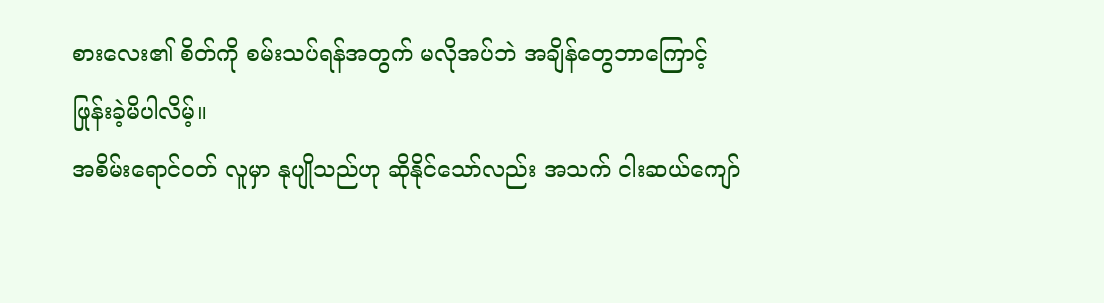စားလေး၏ စိတ်ကို စမ်းသပ်ရန်အတွက် မလိုအပ်ဘဲ အချိန်တွေဘာကြောင့် ဖြုန်းခဲ့မိပါလိမ့်။
အစိမ်းရောင်ဝတ် လူမှာ နုပျိုသည်ဟု ဆိုနိုင်သော်လည်း အသက် ငါးဆယ်ကျော်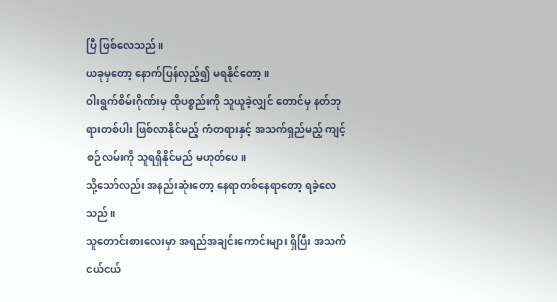ပြီ ဖြစ်လေသည်။
ယခုမှတော့ နောက်ပြန်လှည့်၍ မရနိုင်တော့။
ဝါးရွက်စိမ်းဂိုဏ်းမှ ထိုပစ္စည်းကို သူယူခဲ့လျှင် တောင်မှ နတ်ဘုရားတစ်ပါး ဖြစ်လာနိုင်မည့် ကံတရားနှင့် အသက်ရှည်မည့် ကျင့်စဉ်လမ်းကို သူရရှိနိုင်မည် မဟုတ်ပေ။
သို့သော်လည်း အနည်းဆုံးတော့ နေရာတစ်နေရာတော့ ရခဲ့လေသည်။
သူတောင်းစားလေးမှာ အရည်အချင်းကောင်းများ ရှိပြီး အသက်ငယ်ငယ်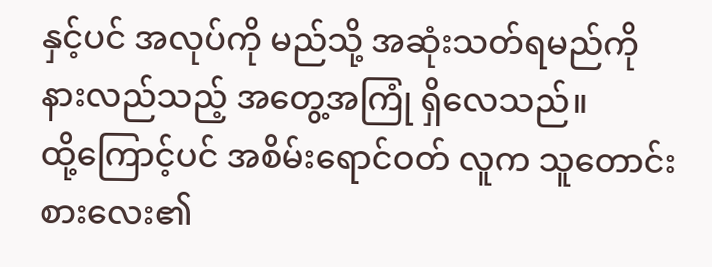နှင့်ပင် အလုပ်ကို မည်သို့ အဆုံးသတ်ရမည်ကို နားလည်သည့် အတွေ့အကြုံ ရှိလေသည်။
ထို့ကြောင့်ပင် အစိမ်းရောင်ဝတ် လူက သူတောင်းစားလေး၏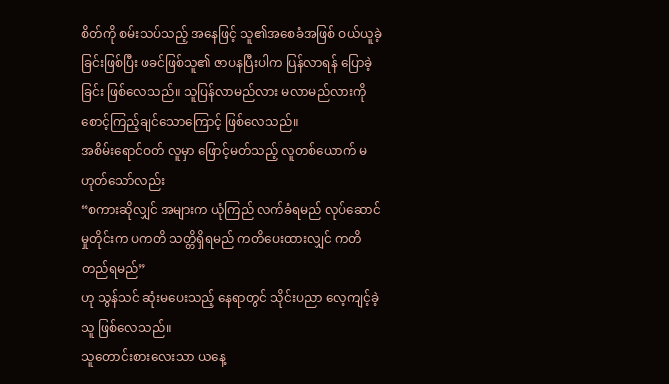စိတ်ကို စမ်းသပ်သည့် အနေဖြင့် သူ၏အစေခံအဖြစ် ဝယ်ယူခဲ့ခြင်းဖြစ်ပြီး ဖခင်ဖြစ်သူ၏ ဇာပနပြီးပါက ပြန်လာရန် ပြောခဲ့ခြင်း ဖြစ်လေသည်။ သူပြန်လာမည်လား မလာမည်လားကို စောင့်ကြည့်ချင်သောကြောင့် ဖြစ်လေသည်။
အစိမ်းရောင်ဝတ် လူမှာ ဖြောင့်မတ်သည့် လူတစ်ယောက် မဟုတ်သော်လည်း
“စကားဆိုလျှင် အများက ယုံကြည် လက်ခံရမည် လုပ်ဆောင်မှုတိုင်းက ပကတိ သတ္တိရှိရမည် ကတိပေးထားလျှင် ကတိတည်ရမည်”
ဟု သွန်သင် ဆုံးမပေးသည့် နေရာတွင် သိုင်းပညာ လေ့ကျင့်ခဲ့သူ ဖြစ်လေသည်။
သူတောင်းစားလေးသာ ယနေ့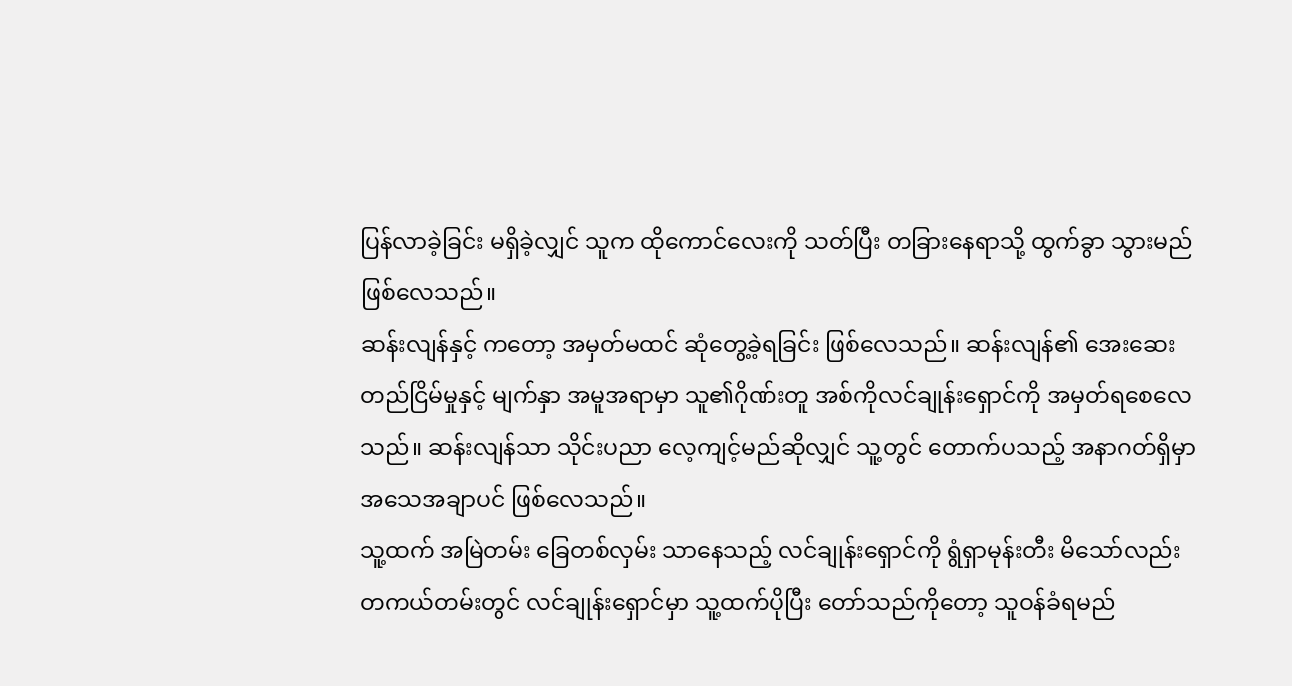ပြန်လာခဲ့ခြင်း မရှိခဲ့လျှင် သူက ထိုကောင်လေးကို သတ်ပြီး တခြားနေရာသို့ ထွက်ခွာ သွားမည် ဖြစ်လေသည်။
ဆန်းလျန်နှင့် ကတော့ အမှတ်မထင် ဆုံတွေ့ခဲ့ရခြင်း ဖြစ်လေသည်။ ဆန်းလျန်၏ အေးဆေး တည်ငြိမ်မှုနှင့် မျက်နှာ အမူအရာမှာ သူ၏ဂိုဏ်းတူ အစ်ကိုလင်ချုန်းရှောင်ကို အမှတ်ရစေလေသည်။ ဆန်းလျန်သာ သိုင်းပညာ လေ့ကျင့်မည်ဆိုလျှင် သူ့တွင် တောက်ပသည့် အနာဂတ်ရှိမှာ အသေအချာပင် ဖြစ်လေသည်။
သူ့ထက် အမြဲတမ်း ခြေတစ်လှမ်း သာနေသည့် လင်ချုန်းရှောင်ကို ရွံရှာမုန်းတီး မိသော်လည်း တကယ်တမ်းတွင် လင်ချုန်းရှောင်မှာ သူ့ထက်ပိုပြီး တော်သည်ကိုတော့ သူဝန်ခံရမည်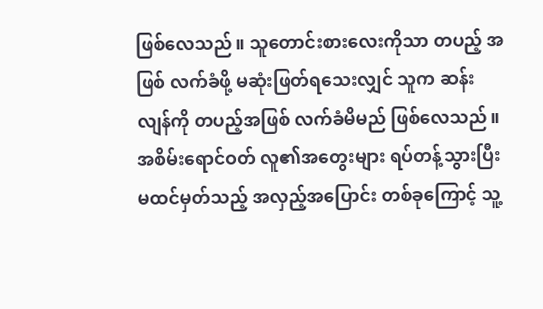ဖြစ်လေသည်။ သူတောင်းစားလေးကိုသာ တပည့် အဖြစ် လက်ခံဖို့ မဆုံးဖြတ်ရသေးလျှင် သူက ဆန်းလျန်ကို တပည့်အဖြစ် လက်ခံမိမည် ဖြစ်လေသည်။
အစိမ်းရောင်ဝတ် လူ၏အတွေးများ ရပ်တန့်သွားပြီး မထင်မှတ်သည့် အလှည့်အပြောင်း တစ်ခုကြောင့် သူ့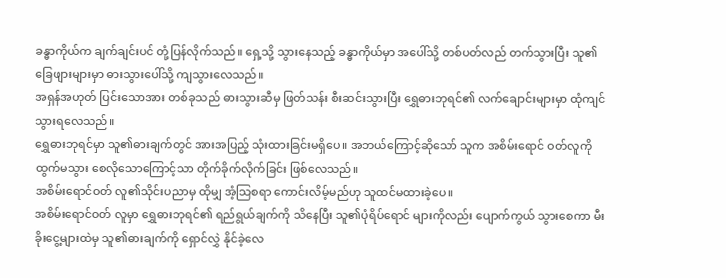ခန္ဓာကိုယ်က ချက်ချင်းပင် တုံ့ပြန်လိုက်သည်။ ရှေ့သို့ သွားနေသည့် ခန္ဓာကိုယ်မှာ အပေါ်သို့ တစ်ပတ်လည် တက်သွားပြီး သူ၏ခြေဖျားများမှာ ဓားသွားပေါ်သို့ ကျသွားလေသည်။
အရှန်အဟုတ် ပြင်းသောအား တစ်ခုသည် ဓားသွားဆီမှ ဖြတ်သန်း စီးဆင်းသွားပြီး ရွှေဓားဘုရင်၏ လက်ချောင်းများမှာ ထုံကျင် သွားရလေသည်။
ရွှေဓားဘုရင်မှာ သူ၏ဓားချက်တွင် အားအပြည့် သုံးထားခြင်းမရှိပေ။ အဘယ်ကြောင့်ဆိုသော် သူက အစိမ်းရောင် ဝတ်လူကို ထွက်မသွား စေလိုသောကြောင့်သာ တိုက်ခိုက်လိုက်ခြင်း ဖြစ်လေသည်။
အစိမ်းရောင်ဝတ် လူ၏သိုင်းပညာမှ ထိုမျှ အံ့သြစရာ ကောင်းလိမ့်မည်ဟု သူထင်မထားခဲ့ပေ။
အစိမ်းရောင်ဝတ် လူမှာ ရွှေဓားဘုရင်၏ ရည်ရွယ်ချက်ကို သိနေပြီး သူ၏ပုံရိပ်ရောင် များကိုလည်း ပျောက်ကွယ် သွားစေကာ မီးခိုးငွေ့များထဲမှ သူ၏ဓားချက်ကို ရှောင်လွှဲ နိုင်ခဲ့လေ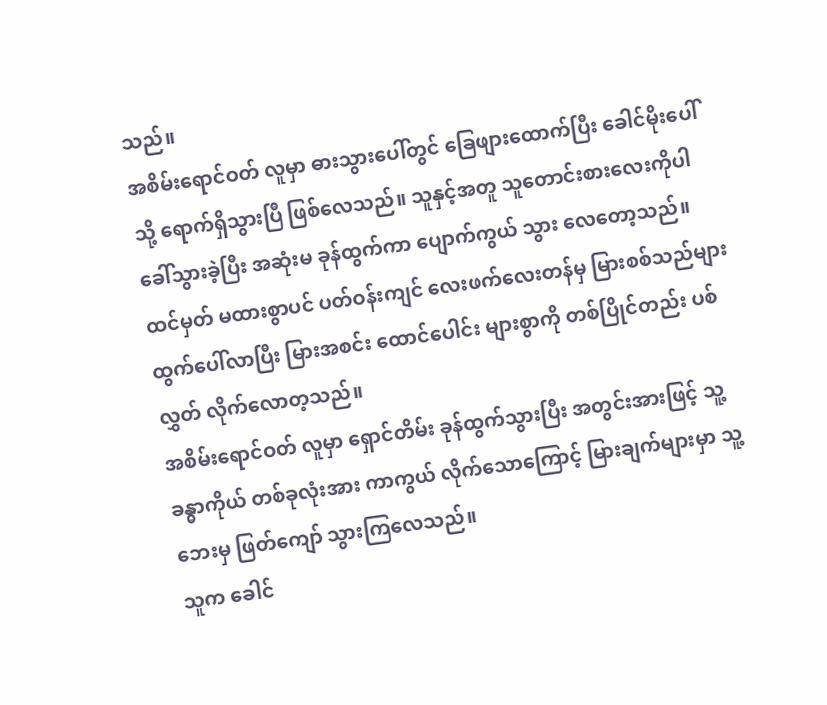သည်။
အစိမ်းရောင်ဝတ် လူမှာ ဓားသွားပေါ်တွင် ခြေဖျားထောက်ပြီး ခေါင်မိုးပေါ်သို့ ရောက်ရှိသွားပြီ ဖြစ်လေသည်။ သူနှင့်အတူ သူတောင်းစားလေးကိုပါ ခေါ်သွားခဲ့ပြီး အဆုံးမ ခုန်ထွက်ကာ ပျောက်ကွယ် သွား လေတော့သည်။
ထင်မှတ် မထားစွာပင် ပတ်ဝန်းကျင် လေးဖက်လေးတန်မှ မြားစစ်သည်များ ထွက်ပေါ်လာပြီး မြားအစင်း ထောင်ပေါင်း များစွာကို တစ်ပြိုင်တည်း ပစ်လွှတ် လိုက်လောတ့သည်။
အစိမ်းရောင်ဝတ် လူမှာ ရှောင်တိမ်း ခုန်ထွက်သွားပြီး အတွင်းအားဖြင့် သူ့ခန္ဓာကိုယ် တစ်ခုလုံးအား ကာကွယ် လိုက်သောကြောင့် မြားချက်များမှာ သူ့ဘေးမှ ဖြတ်ကျော် သွားကြလေသည်။
သူက ခေါင်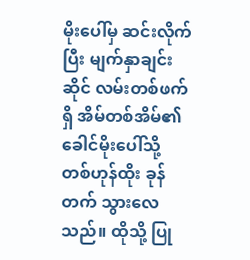မိုးပေါ်မှ ဆင်းလိုက်ပြီး မျက်နှာချင်းဆိုင် လမ်းတစ်ဖက်ရှိ အိမ်တစ်အိမ်၏ ခေါင်မိုးပေါ်သို့ တစ်ဟုန်ထိုး ခုန်တက် သွားလေသည်။ ထိုသို့ ပြု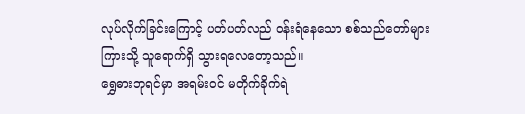လုပ်လိုက်ခြင်းကြောင့် ပတ်ပတ်လည် ဝန်းရံနေသော စစ်သည်တော်များ ကြားသို့ သူရောက်ရှိ သွားရလေတော့သည်။
ရွှေဓားဘုရင်မှာ အရမ်းဝင် မတိုက်ခိုက်ရဲ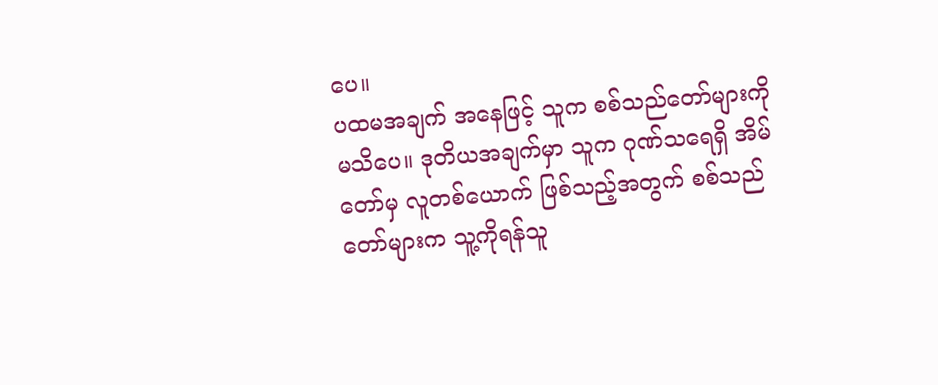ပေ။
ပထမအချက် အနေဖြင့် သူက စစ်သည်တော်များကို မသိပေ။ ဒုတိယအချက်မှာ သူက ဂုဏ်သရေရှိ အိမ်တော်မှ လူတစ်ယောက် ဖြစ်သည့်အတွက် စစ်သည်တော်များက သူ့ကိုရန်သူ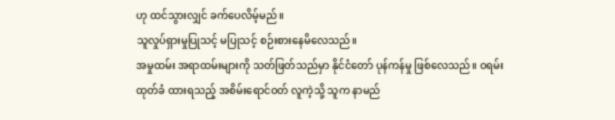ဟု ထင်သွားလျှင် ခက်ပေလိမ့်မည်။
သူလှုပ်ရှားမှုပြုသင့် မပြုသင့် စဉ်းစားနေမိလေသည်။
အမှုထမ်း အရာထမ်းများကို သတ်ဖြတ်သည်မှာ နိုင်ငံတော် ပုန်ကန်မှု ဖြစ်လေသည်။ ဝရမ်းထုတ်ခံ ထားရသည့် အစိမ်းရောင်ဝတ် လူကဲ့သို့ သူက နာမည်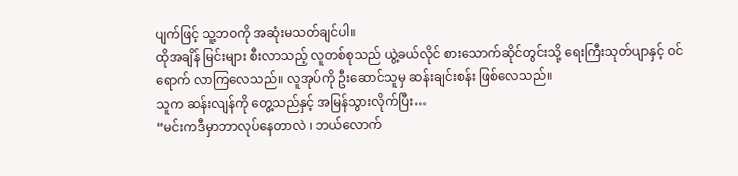ပျက်ဖြင့် သူ့ဘဝကို အဆုံးမသတ်ချင်ပါ။
ထိုအချိန် မြင်းများ စီးလာသည့် လူတစ်စုသည် ယွဲ့ခယ်လိုင် စားသောက်ဆိုင်တွင်းသို့ ရေးကြီးသုတ်ပျာနှင့် ဝင်ရောက် လာကြလေသည်။ လူအုပ်ကို ဦးဆောင်သူမှ ဆန်းချင်းစန်း ဖြစ်လေသည်။
သူက ဆန်းလျန်ကို တွေ့သည်နှင့် အမြန်သွားလိုက်ပြီး…
“မင်းကဒီမှာဘာလုပ်နေတာလဲ ၊ ဘယ်လောက်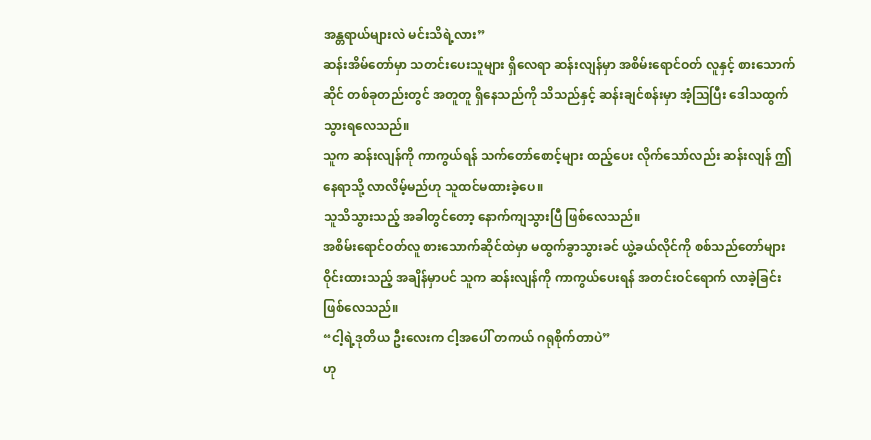အန္တရာယ်များလဲ မင်းသိရဲ့လား”
ဆန်းအိမ်တော်မှာ သတင်းပေးသူများ ရှိလေရာ ဆန်းလျန်မှာ အစိမ်းရောင်ဝတ် လူနှင့် စားသောက်ဆိုင် တစ်ခုတည်းတွင် အတူတူ ရှိနေသည်ကို သိသည်နှင့် ဆန်းချင်စန်းမှာ အံ့သြပြီး ဒေါသထွက် သွားရလေသည်။
သူက ဆန်းလျန်ကို ကာကွယ်ရန် သက်တော်စောင့်များ ထည့်ပေး လိုက်သော်လည်း ဆန်းလျန် ဤနေရာသို့ လာလိမ့်မည်ဟု သူထင်မထားခဲ့ပေ။
သူသိသွားသည့် အခါတွင်တော့ နောက်ကျသွားပြီ ဖြစ်လေသည်။
အစိမ်းရောင်ဝတ်လူ စားသောက်ဆိုင်ထဲမှာ မထွက်ခွာသွားခင် ယွဲ့ခယ်လိုင်ကို စစ်သည်တော်များ ဝိုင်းထားသည့် အချိန်မှာပင် သူက ဆန်းလျန်ကို ကာကွယ်ပေးရန် အတင်းဝင်ရောက် လာခဲ့ခြင်း ဖြစ်လေသည်။
“ငါ့ရဲ့ဒုတိယ ဦးလေးက ငါ့အပေါ် တကယ် ဂရုစိုက်တာပဲ”
ဟု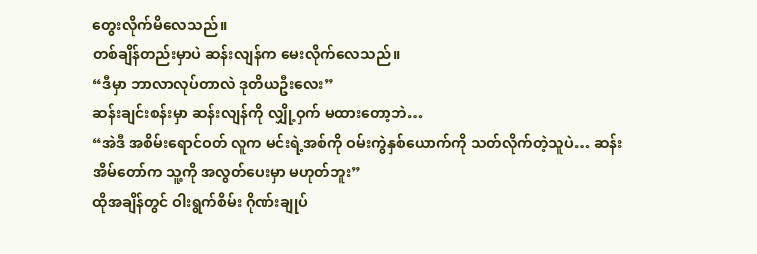တွေးလိုက်မိလေသည်။
တစ်ချိန်တည်းမှာပဲ ဆန်းလျန်က မေးလိုက်လေသည်။
“ဒီမှာ ဘာလာလုပ်တာလဲ ဒုတိယဦးလေး”
ဆန်းချင်းစန်းမှာ ဆန်းလျန်ကို လျှို့ဝှက် မထားတော့ဘဲ…
“အဲဒီ အစိမ်းရောင်ဝတ် လူက မင်းရဲ့အစ်ကို ဝမ်းကွဲနှစ်ယောက်ကို သတ်လိုက်တဲ့သူပဲ… ဆန်းအိမ်တော်က သူ့ကို အလွတ်ပေးမှာ မဟုတ်ဘူး”
ထိုအချိန်တွင် ဝါးရွက်စိမ်း ဂိုဏ်းချုပ်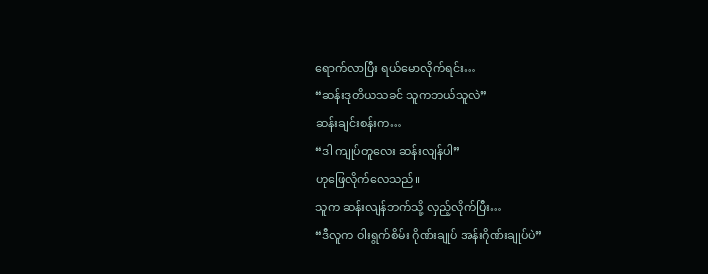ရောက်လာပြီး ရယ်မောလိုက်ရင်း…
“ဆန်းဒုတိယသခင် သူကဘယ်သူလဲ”
ဆန်းချင်းစန်းက…
“ဒါ ကျုပ်တူလေး ဆန်းလျန်ပါ”
ဟုဖြေလိုက်လေသည်။
သူက ဆန်းလျန်ဘက်သို့ လှည့်လိုက်ပြီး…
“ဒီလူက ဝါးရွက်စိမ်း ဂိုဏ်းချုပ် အန်းဂိုဏ်းချုပ်ပဲ”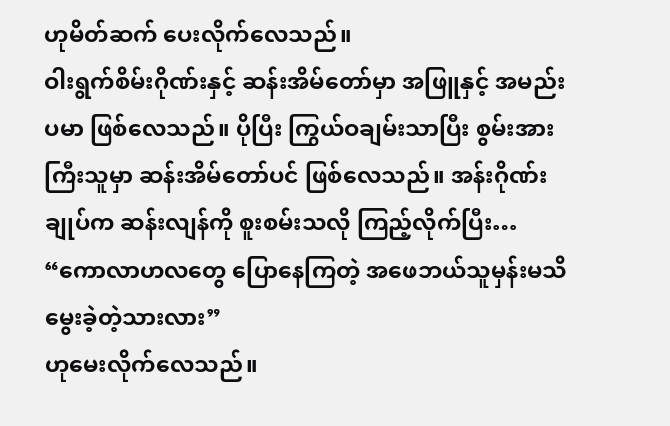ဟုမိတ်ဆက် ပေးလိုက်လေသည်။
ဝါးရွက်စိမ်းဂိုဏ်းနှင့် ဆန်းအိမ်တော်မှာ အဖြူနှင့် အမည်းပမာ ဖြစ်လေသည်။ ပိုပြီး ကြွယ်ဝချမ်းသာပြီး စွမ်းအားကြီးသူမှာ ဆန်းအိမ်တော်ပင် ဖြစ်လေသည်။ အန်းဂိုဏ်းချုပ်က ဆန်းလျန်ကို စူးစမ်းသလို ကြည့်လိုက်ပြီး…
“ကောလာဟလတွေ ပြောနေကြတဲ့ အဖေဘယ်သူမှန်းမသိ မွေးခဲ့တဲ့သားလား”
ဟုမေးလိုက်လေသည်။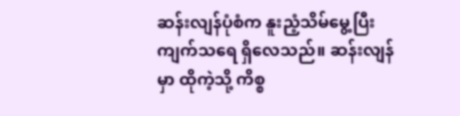ဆန်းလျန်ပုံစံက နူးညံ့သိမ်မွေ့ပြီး ကျက်သရေ ရှိလေသည်။ ဆန်းလျန်မှာ ထိုကဲ့သို့ ကိစ္စ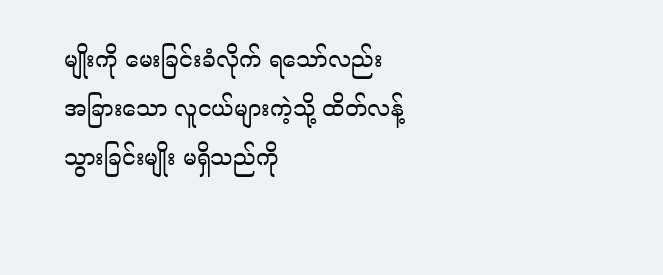မျိုးကို မေးခြင်းခံလိုက် ရသော်လည်း အခြားသော လူငယ်များကဲ့သို့ ထိတ်လန့် သွားခြင်းမျိုး မရှိသည်ကို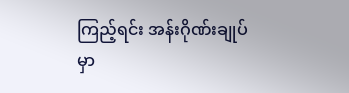ကြည့်ရင်း အန်းဂိုဏ်းချုပ်မှာ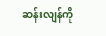ဆန်းလျန်ကို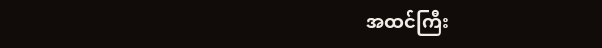အထင်ကြီး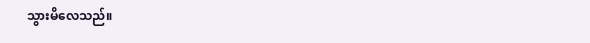သွားမိလေသည်။